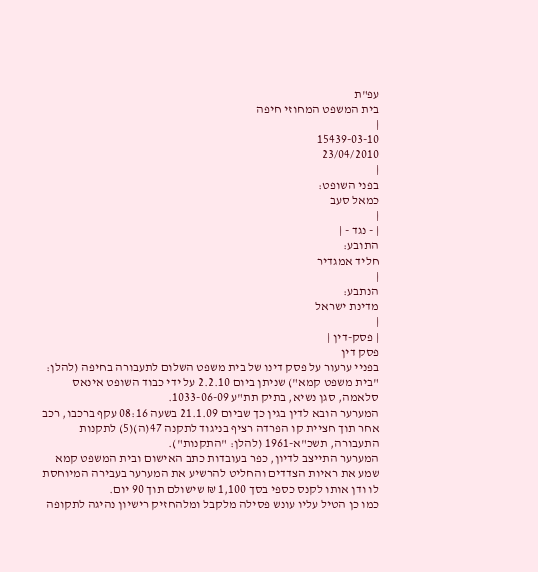עפ"ת
בית המשפט המחוזי חיפה
|
15439-03-10
23/04/2010
|
בפני השופט:
כמאל סעב
|
| - נגד - |
התובע:
חליד אמגדיר
|
הנתבע:
מדינת ישראל
|
| פסק-דין |
פסק דין
בפניי ערעור על פסק דינו של בית משפט השלום לתעבורה בחיפה (להלן: "בית משפט קמא") שניתן ביום 2.2.10 על ידי כבוד השופט אינאס סלאמה, סגן נשיא, בתיק תת"ע 1033-06-09.
המערער הובא לדין בגין כך שביום 21.1.09 בשעה 08:16 עקף ברכבו, רכב אחר תוך חציית קו הפרדה רציף בניגוד לתקנה 47(ה)(5) לתקנות התעבורה, תשכ"א-1961 (להלן: "התקנות").
המערער התייצב לדיון, כפר בעובדות כתב האישום ובית המשפט קמא שמע את ראיות הצדדים והחליט להרשיע את המערער בעבירה המיוחסת לו ודן אותו לקנס כספי בסך 1,100 ₪ שישולם תוך 90 יום.
כמו כן הטיל עליו עונש פסילה מלקבל ומלהחזיק רישיון נהיגה לתקופה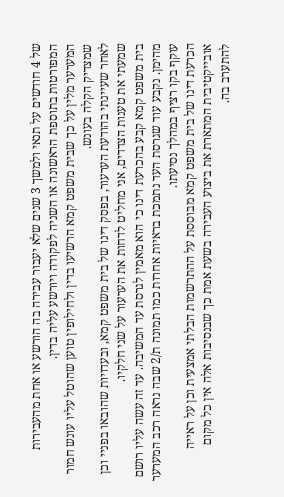של 4 חודשים על תנאי ולמשך 3 שנים שלא יעבור עבירה בה הורשע או אחת מהעבירות המפורטות בתוספת הראשונה או השניה לפקודה ויורשע עליה בדין.
המערער מלין על כך שבית משפט קמא הרשיעו בדין ולחילופין טוען שהוטל עליו עונש חמור שמצדיק הקלה בעונש.
לאחר שעיינתי בהודעת הערעור, בפסק דינו של בית משפט קמא, ובעדויות שהובאו בפניי וכן שמעתי את טענות הצדדים, אני מחליט לדחות את הערעור על שני חלקיו.
בית משפט קמא קבע בהכרעת דינו כי הוא מאמין לגרסת עד המשיבה. עד זה עשה עליו רושם מהימן. נקבע עוד שגרסת העד נתמכת בראיות אחרות כמו תמונה ת/2 שבה נראה רכב המערער עוקף בקו רציף במהלך נסיעתו.
הכרעת דינו של בית משפט קמא מבוססת על ההתרשמות הבלתי אמצעית וכן על ראייה אובייקטיבית המתארת את ביצוע העבירה בשעת אמת כך שבנסיבות אלה אין כל מקום להתערב בה.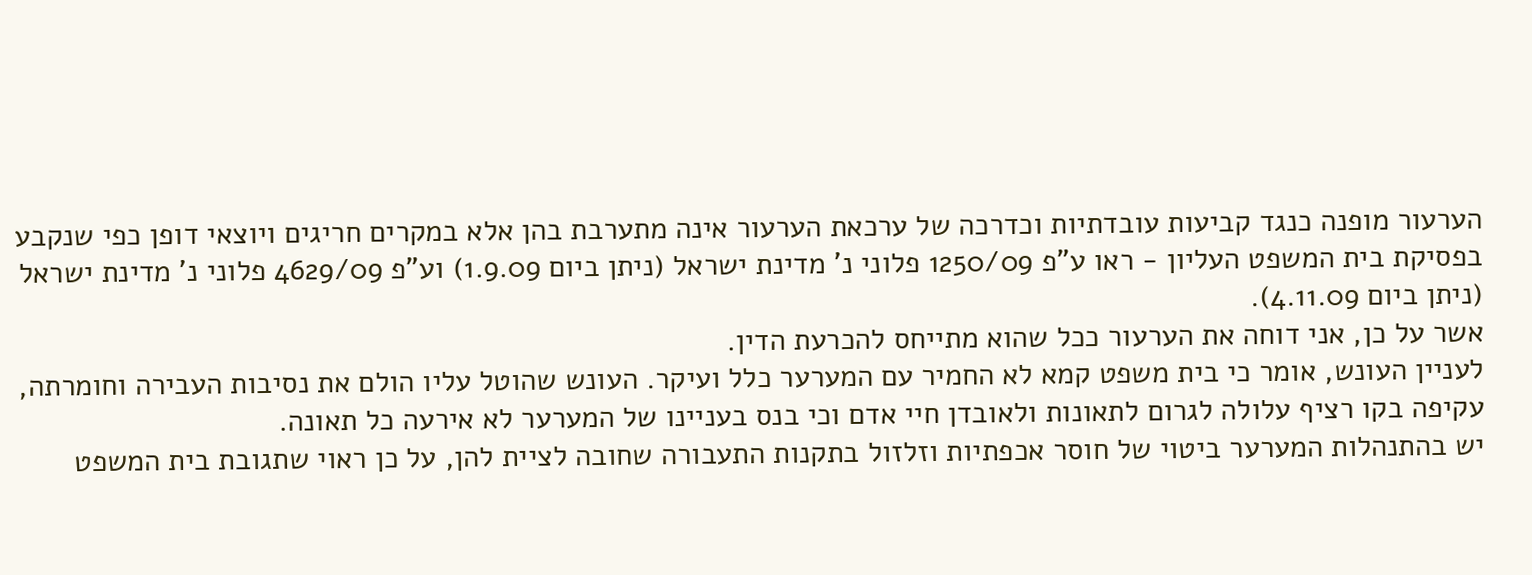הערעור מופנה כנגד קביעות עובדתיות וכדרכה של ערכאת הערעור אינה מתערבת בהן אלא במקרים חריגים ויוצאי דופן כפי שנקבע בפסיקת בית המשפט העליון - ראו ע"פ 1250/09 פלוני נ' מדינת ישראל (ניתן ביום 1.9.09) וע"פ 4629/09 פלוני נ' מדינת ישראל (ניתן ביום 4.11.09).
אשר על כן, אני דוחה את הערעור ככל שהוא מתייחס להכרעת הדין.
לעניין העונש, אומר כי בית משפט קמא לא החמיר עם המערער כלל ועיקר. העונש שהוטל עליו הולם את נסיבות העבירה וחומרתה, עקיפה בקו רציף עלולה לגרום לתאונות ולאובדן חיי אדם וכי בנס בעניינו של המערער לא אירעה כל תאונה.
יש בהתנהלות המערער ביטוי של חוסר אכפתיות וזלזול בתקנות התעבורה שחובה לציית להן, על כן ראוי שתגובת בית המשפט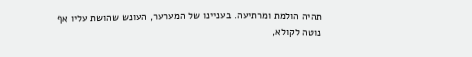תהיה הולמת ומרתיעה. בעניינו של המערער, העונש שהושת עליו אף נוטה לקולא,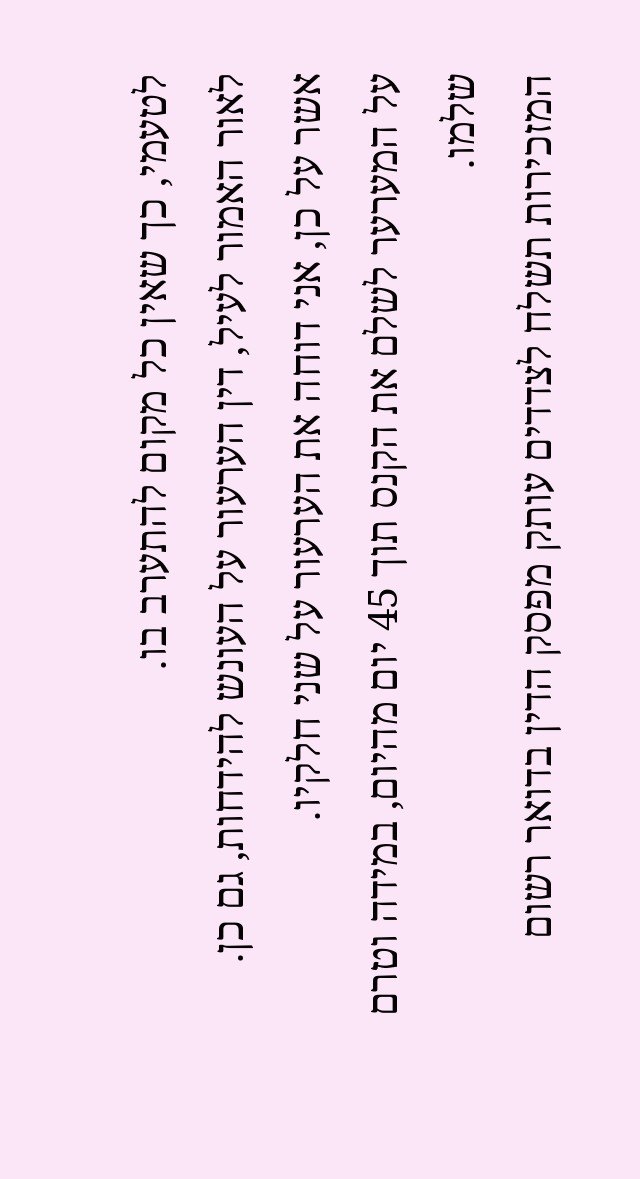לטעמי, כך שאין כל מקום להתערב בו.
לאור האמור לעיל, דין הערעור על העונש להידחות, גם כן.
אשר על כן, אני דוחה את הערעור על שני חלקיו.
על המערער לשלם את הקנס תוך 45 יום מהיום, במידה וטרם שלמו.
המזכירות תשלח לצדדים עותק מפסק הדין בדואר רשום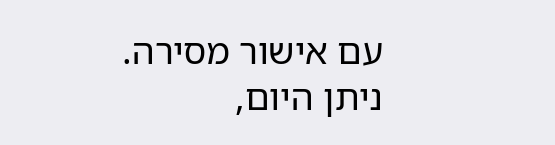עם אישור מסירה.
ניתן היום,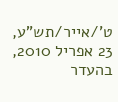ט'/אייר/תש"ע, 23 אפריל 2010, בהעדר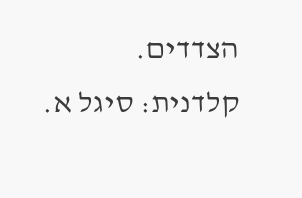הצדדים.
קלדנית: סיגל א.